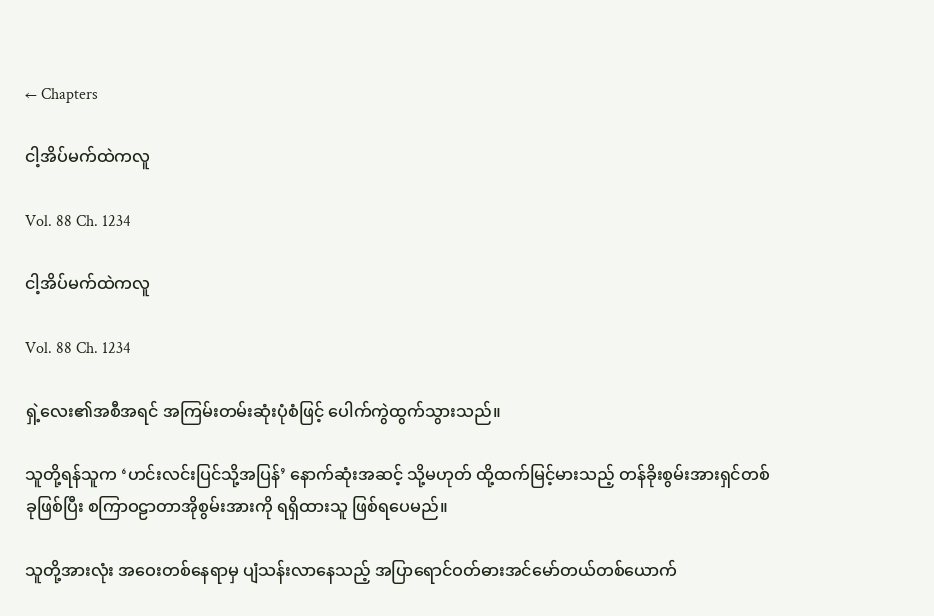← Chapters

ငါ့အိပ်မက်ထဲကလူ

Vol. 88 Ch. 1234

ငါ့အိပ်မက်ထဲကလူ

Vol. 88 Ch. 1234

ရှဲ့လေး၏အစီအရင် အကြမ်းတမ်းဆုံးပုံစံဖြင့် ပေါက်ကွဲထွက်သွားသည်။

သူတို့ရန်သူက ‘ဟင်းလင်းပြင်သို့အပြန်’ နောက်ဆုံးအဆင့် သို့မဟုတ် ထို့ထက်မြင့်မားသည့် တန်ခိုးစွမ်းအားရှင်တစ်ခုဖြစ်ပြီး စကြာဝဠာတာအိုစွမ်းအားကို ရရှိထားသူ ဖြစ်ရပေမည်။

သူတို့အားလုံး အဝေးတစ်နေရာမှ ပျံသန်းလာနေသည့် အပြာရောင်ဝတ်ဓားအင်မော်တယ်တစ်ယောက်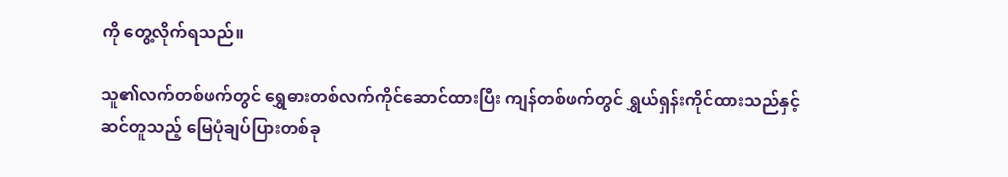ကို တွေ့လိုက်ရသည်။

သူ၏လက်တစ်ဖက်တွင် ရွှေဓားတစ်လက်ကိုင်ဆောင်ထားပြီး ကျန်တစ်ဖက်တွင် ရွှယ်ရှန်းကိုင်ထားသည်နှင့်ဆင်တူသည့် မြေပုံချပ်ပြားတစ်ခု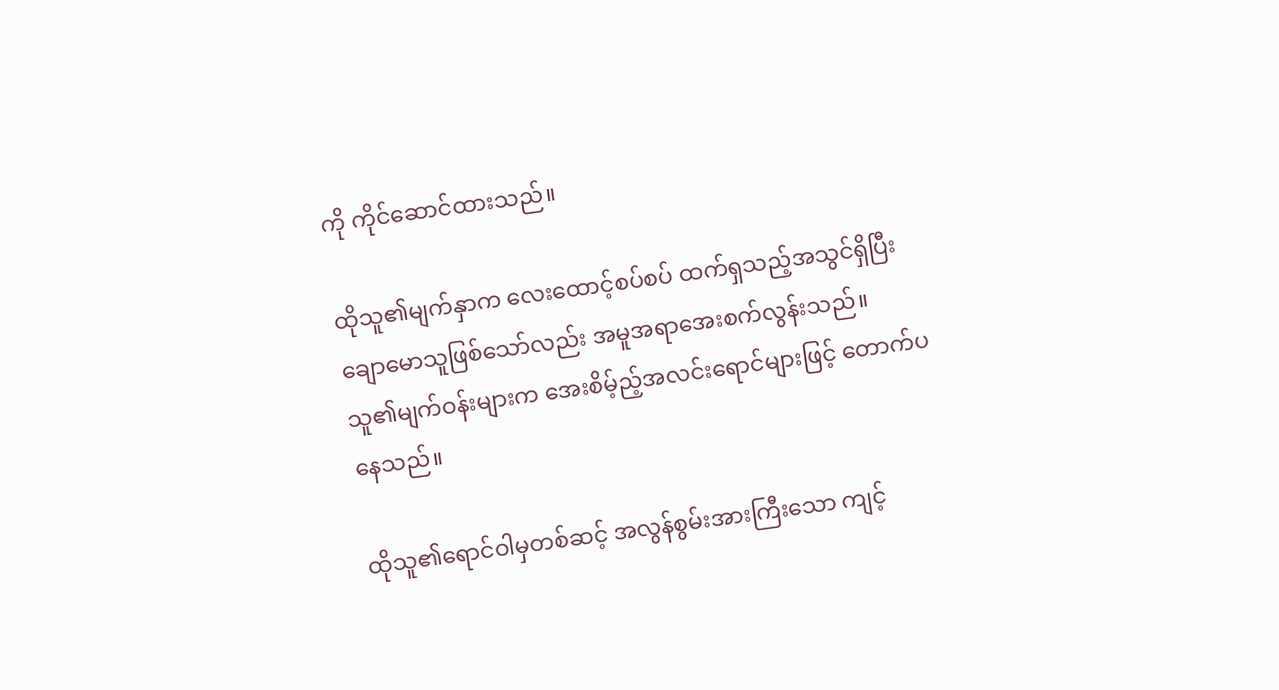ကို ကိုင်ဆောင်ထားသည်။

ထိုသူ၏မျက်နှာက လေးထောင့်စပ်စပ် ထက်ရှသည့်အသွင်ရှိပြီး ချောမောသူဖြစ်သော်လည်း အမူအရာအေးစက်လွန်းသည်။ သူ၏မျက်ဝန်းများက အေးစိမ့်ည့်အလင်းရောင်များဖြင့် တောက်ပနေသည်။

ထိုသူ၏ရောင်ဝါမှတစ်ဆင့် အလွန်စွမ်းအားကြီးသော ကျင့်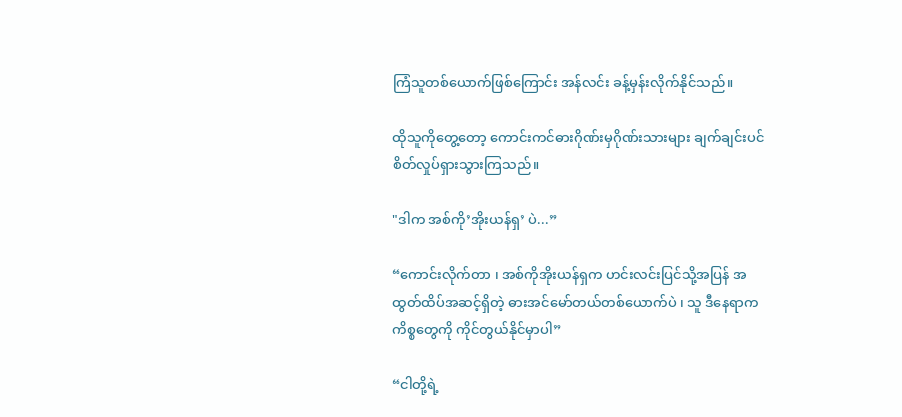ကြံသူတစ်ယောက်ဖြစ်ကြောင်း အန်လင်း ခန့်မှန်းလိုက်နိုင်သည်။

ထိုသူကိုတွေ့တော့ ကောင်းကင်ဓားဂိုဏ်းမှဂိုဏ်းသားများ ချက်ချင်းပင် စိတ်လှုပ်ရှားသွားကြသည်။

"ဒါက အစ်ကို’အိုးယန်ရှ’ ပဲ...”

“ကောင်းလိုက်တာ ၊ အစ်ကိုအိုးယန်ရှက ဟင်းလင်းပြင်သို့အပြန် အထွတ်ထိပ်အဆင့်ရှိတဲ့ ဓားအင်မော်တယ်တစ်ယောက်ပဲ ၊ သူ ဒီနေရာကကိစ္စတွေကို ကိုင်တွယ်နိုင်မှာပါ”

“ငါတို့ရဲ့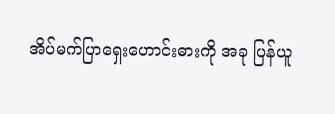အိပ်မက်ပြာ‌ရှေးဟောင်းဓားကို အခု ပြန်ယူ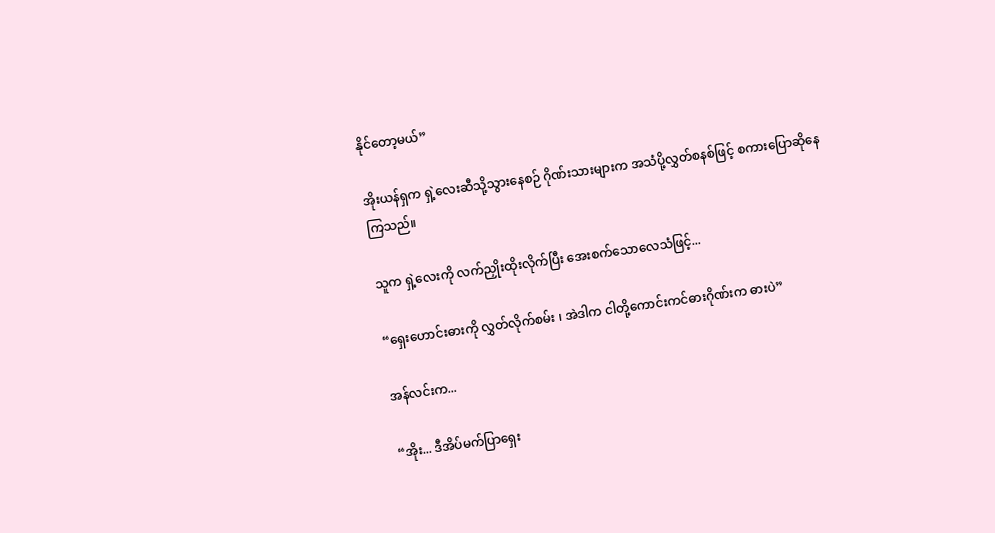နိုင်တော့မယ်”

အိုးယန်ရှက ရှဲ့လေးဆီသို့သွားနေစဉ် ဂိုဏ်းသားများက အသံပို့လွှတ်စနစ်ဖြင့် စကားပြောဆိုနေကြသည်။

သူက ရှဲ့လေးကို လက်ညှိုးထိုးလိုက်ပြီး အေးစက်သောလေသံဖြင့်...

“ရှေးဟောင်းဓားကို လွှတ်လိုက်စမ်း ၊ အဲဒါက ငါတို့ကောင်းကင်ဓားဂိုဏ်းက ဓားပဲ”

အန်လင်းက...

“အိုး... ဒီအိပ်မက်ပြာရှေး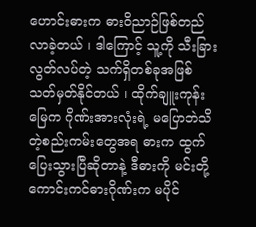ဟောင်းဓားက ဓားဝိညာဉ်ဖြစ်တည်လာခဲ့တယ် ၊ ဒါကြောင့် သူ့ကို သီးခြားလွတ်လပ်တဲ့ သက်ရှိတစ်ခုအဖြစ် သတ်မှတ်နိုင်တယ် ၊ ထိုက်ချူးကုန်းမြေက ဂိုဏ်းအားလုံးရဲ့ မပြောဘဲသိတဲ့စည်းကမ်းတွေအရ ဓားက ထွက်ပြေးသွားပြီဆိုတာနဲ့ ဒီဓားကို မင်းတို့ ကောင်းကင်ဓားဂိုဏ်းက မပိုင်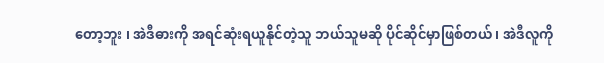တော့ဘူး ၊ အဲဒီဓားကို အရင်ဆုံးရယူနိုင်တဲ့သူ ဘယ်သူမဆို ပိုင်ဆိုင်မှာဖြစ်တယ် ၊ အဲဒီလူကို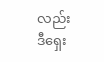လည်း ဒီရှေး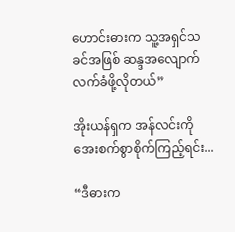ဟောင်းဓားက သူ့အရှင်သခင်အဖြစ် ဆန္ဒအလျောက် လက်ခံဖို့လိုတယ်”

အိုးယန်ရှက အန်လင်းကို အေးစက်စွာစိုက်ကြည့်ရင်း...

“ဒီဓားက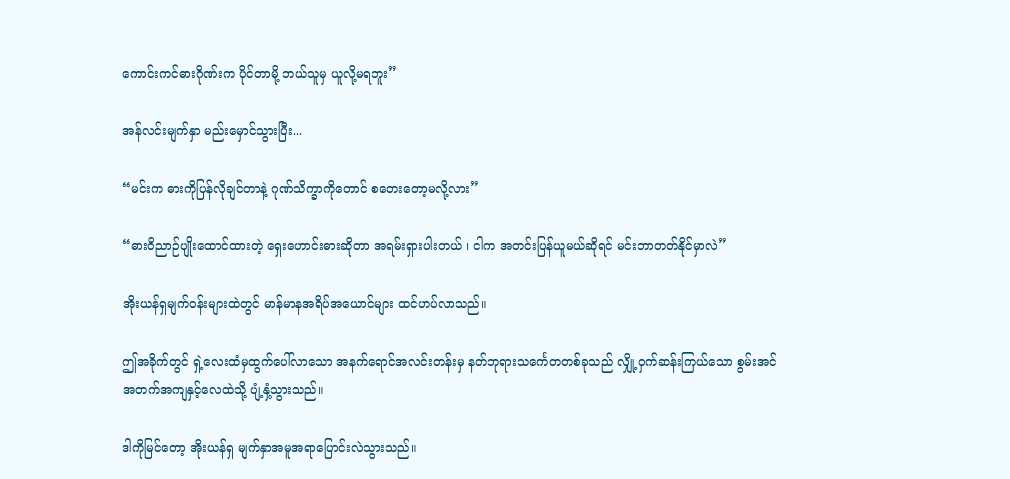ကောင်းကင်ဓားဂိုဏ်းက ပိုင်တာမို့ ဘယ်သူမှ ယူလို့မရဘူး”

အန်လင်းမျက်နှာ မည်းမှောင်သွားပြီး...

“မင်းက ဓားကိုပြန်လိုချင်တာနဲ့ ဂုဏ်သိက္ခာကိုတောင် စတေးတော့မလို့လား”

“ဓားဝိညာဉ်ပျိုးထောင်ထားတဲ့ ရှေးဟောင်းဓားဆိုတာ အရမ်းရှားပါးတယ် ၊ ငါက အတင်းပြန်ယူမယ်ဆိုရင် မင်းဘာတတ်နိုင်မှာလဲ”

အိုးယန်ရှမျက်ဝန်းများထဲတွင် မာန်မာနအရိပ်အယောင်များ ထင်ဟပ်လာသည်။

ဤအခိုက်တွင် ရှဲ့လေးထံမှထွက်ပေါ်လာသော အနက်ရောင်အလင်းတန်းမှ နတ်ဘုရားသင်္ကေတတစ်ခုသည် လျှို့ဝှက်ဆန်းကြယ်သော စွမ်းအင်အတက်အကျနှင့်လေထဲသို့ ပျံ့နှံ့သွားသည်။

ဒါကိုမြင်တော့ အိုးယန်ရှ မျက်နှာအမူအရာပြောင်းလဲသွားသည်။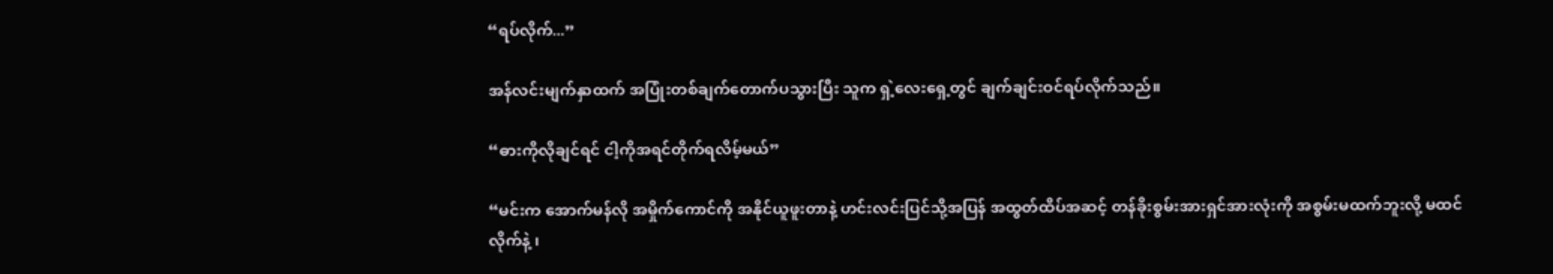“ရပ်လိုက်...”

အန်လင်းမျက်နှာထက် အပြုံးတစ်ချက်တောက်ပသွားပြီး သူက ရှဲ့လေးရှေ့တွင် ချက်ချင်းဝင်ရပ်လိုက်သည်။

“ဓားကိုလိုချင်ရင် ငါ့ကိုအရင်တိုက်ရလိမ့်မယ်”

“မင်းက အောက်မန်လို အမှိုက်ကောင်ကို အနိုင်ယူဖူးတာနဲ့ ဟင်းလင်းပြင်သို့အပြန် အထွတ်ထိပ်အဆင့် တန်ခိုးစွမ်းအားရှင်အားလုံးကို အစွမ်းမထက်ဘူးလို့ မထင်လိုက်နဲ့ ၊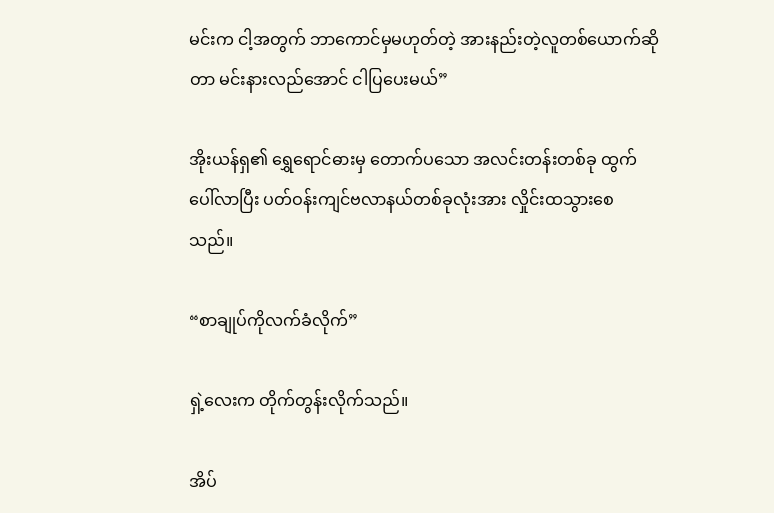မင်းက ငါ့အတွက် ဘာကောင်မှမဟုတ်တဲ့ အားနည်းတဲ့လူတစ်ယောက်ဆိုတာ မင်းနားလည်အောင် ငါပြပေးမယ်”

အိုးယန်ရှ၏ ရွှေရောင်ဓားမှ တောက်ပသော အလင်းတန်းတစ်ခု ထွက်ပေါ်လာပြီး ပတ်ဝန်းကျင်ဗလာနယ်တစ်ခုလုံးအား လှိုင်းထသွားစေသည်။

“စာချုပ်ကိုလက်ခံလိုက်”

ရှဲ့လေးက တိုက်တွန်းလိုက်သည်။

အိပ်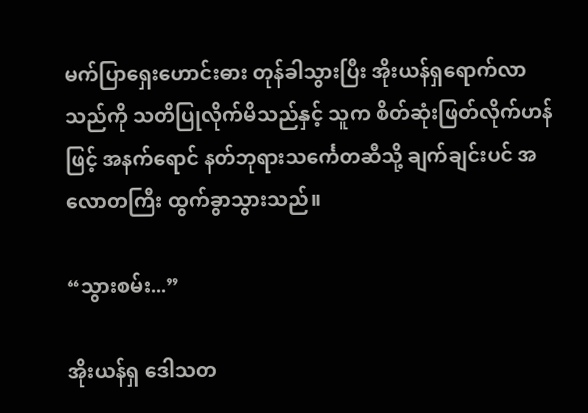မက်ပြာရှေးဟောင်းဓား တုန်ခါသွားပြီး အိုးယန်ရှရောက်လာသည်ကို သတိပြုလိုက်မိသည်နှင့် သူက စိတ်ဆုံးဖြတ်လိုက်ဟန်ဖြင့် အနက်ရောင် နတ်ဘုရားသင်္ကေတဆီသို့ ချက်ချင်းပင် အလောတကြီး ထွက်ခွာသွားသည်။

“သွားစမ်း...”

အိုးယန်ရှ ဒေါသတ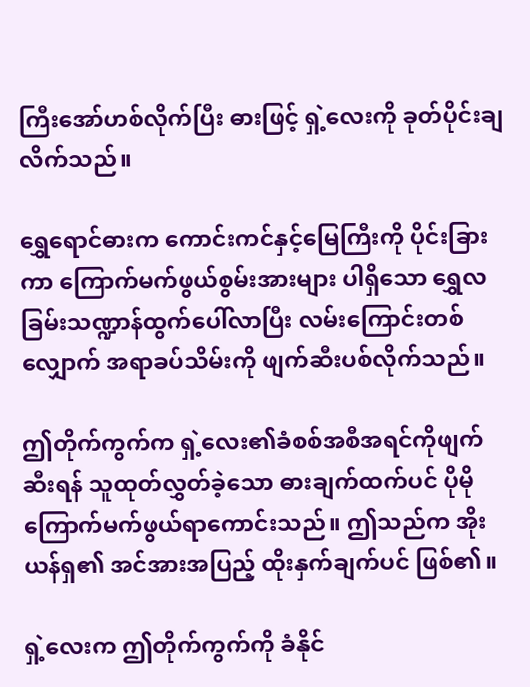ကြီးအော်ဟစ်လိုက်ပြီး ဓားဖြင့် ရှဲ့လေးကို ခုတ်ပိုင်းချလိက်သည်။

ရွှေရောင်ဓားက ကောင်းကင်နှင့်မြေကြီးကို ပိုင်းခြားကာ ကြောက်မက်ဖွယ်စွမ်းအားများ ပါရှိသော ရွှေလခြမ်းသဏ္ဍာန်ထွက်ပေါ်လာပြီး လမ်းကြောင်းတစ်လျှောက် အရာခပ်သိမ်းကို ဖျက်ဆီးပစ်လိုက်သည်။

ဤတိုက်ကွက်က ရှဲ့လေး၏ခံစစ်အစီအရင်ကိုဖျက်ဆီးရန် သူထုတ်လွှတ်ခဲ့သော ဓားချက်ထက်ပင် ပိုမိုကြောက်မက်ဖွယ်ရာကောင်းသည်။ ဤသည်က အိုးယန်ရှ၏ အင်အားအပြည့် ထိုးနှက်ချက်ပင် ဖြစ်၏။

ရှဲ့လေးက ဤတိုက်ကွက်ကို ခံနိုင်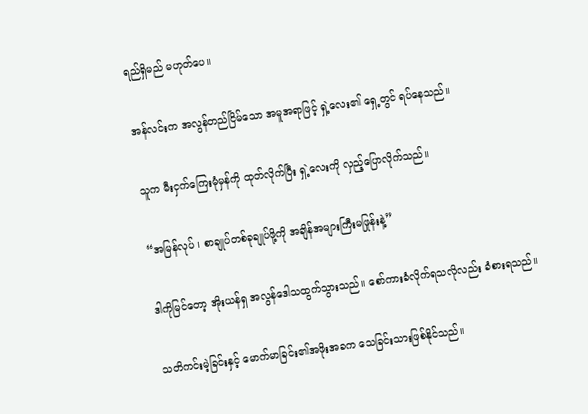ရည်ရှိမည် မဟုတ်ပေ။

အန်လင်းက အလွန်တည်ငြိမ်သော အမူအရာဖြင့် ရှဲ့လေး၏ ရှေ့တွင် ရပ်နေသည်။

သူက မီးငှက်ကြေးမုံမှန်ကို ထုတ်လိုက်ပြီး ရှဲ့လေးကို လှည့်ပြောလိုက်သည်။

“အမြန်လုပ် ၊ စာချုပ်တစ်ခုချုပ်ဖို့ကို အချိန်အများကြီးမဖြုန်းနဲ့”

ဒါကိုမြင်တော့ အိုးယန်ရှ အလွန်ဒေါသထွက်သွားသည်။ စော်ကားခံလိုက်ရသလိုလည်း ခံစားရသည်။

သတိကင်းမဲ့ခြင်းနှင့် မောက်မာခြင်း၏အဖိုးအခက သေခြင်းသားဖြစ်နိုင်သည်။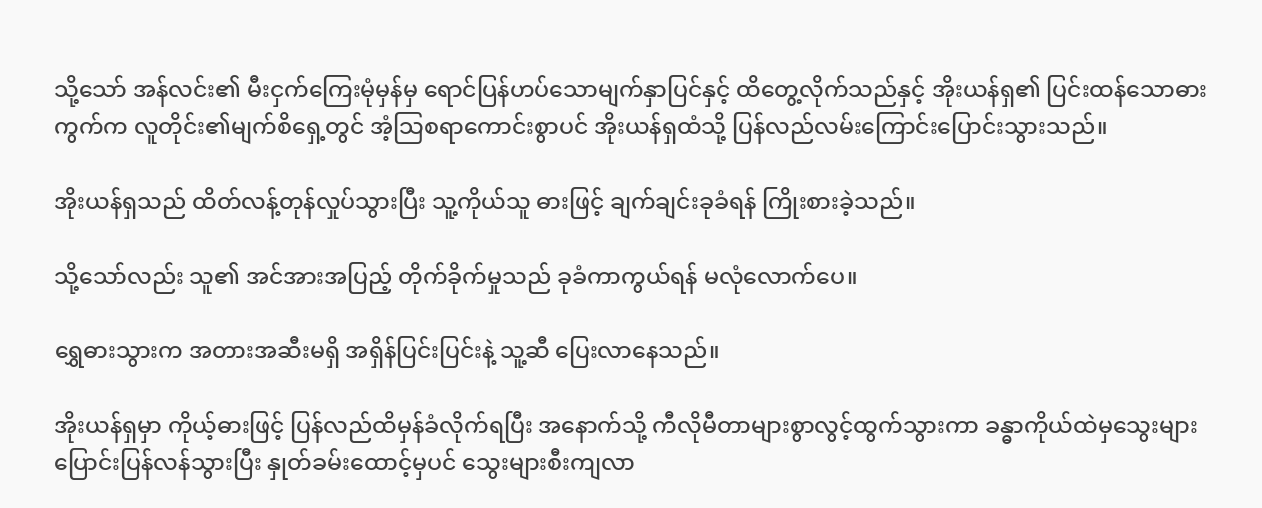သို့သော် အန်လင်း၏ မီးငှက်ကြေးမုံမှန်မှ ရောင်ပြန်ဟပ်သောမျက်နှာပြင်နှင့် ထိတွေ့လိုက်သည်နှင့် အိုးယန်ရှ၏ ပြင်းထန်သောဓားကွက်က လူတိုင်း၏မျက်စိရှေ့တွင် အံ့သြစရာကောင်းစွာပင် အိုးယန်ရှထံသို့ ပြန်လည်လမ်းကြောင်းပြောင်းသွားသည်။

အိုးယန်ရှသည် ထိတ်လန့်တုန်လှုပ်သွားပြီး သူ့ကိုယ်သူ ဓားဖြင့် ချက်ချင်းခုခံရန် ကြိုးစားခဲ့သည်။

သို့သော်လည်း သူ၏ အင်အားအပြည့် တိုက်ခိုက်မှုသည် ခုခံကာကွယ်ရန် မလုံလောက်ပေ။

ရွှေဓားသွားက အတားအဆီးမရှိ အရှိန်ပြင်းပြင်းနဲ့ သူ့ဆီ ပြေးလာနေသည်။

အိုးယန်ရှမှာ ကိုယ့်ဓားဖြင့် ပြန်လည်ထိမှန်ခံလိုက်ရပြီး အနောက်သို့ ကီလိုမီတာများစွာလွင့်ထွက်သွားကာ ခန္ဓာကိုယ်ထဲမှသွေးများပြောင်းပြန်လန်သွားပြီး နှုတ်ခမ်းထောင့်မှပင် သွေးများစီးကျလာ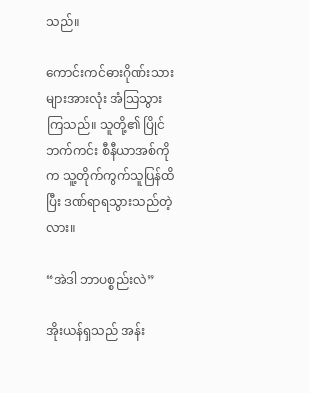သည်။

ကောင်းကင်ဓားဂိုဏ်းသားများအားလုံး အံသြသွားကြသည်။ သူတို့၏ ပြိုင်ဘက်ကင်း စီနီယာအစ်ကိုက သူ့တိုက်ကွက်သူပြန်ထိပြီး ဒဏ်ရာရသွားသည်တဲ့လား။

“အဲဒါ ဘာပစ္စည်းလဲ”

အိုးယန်ရှသည် အန်း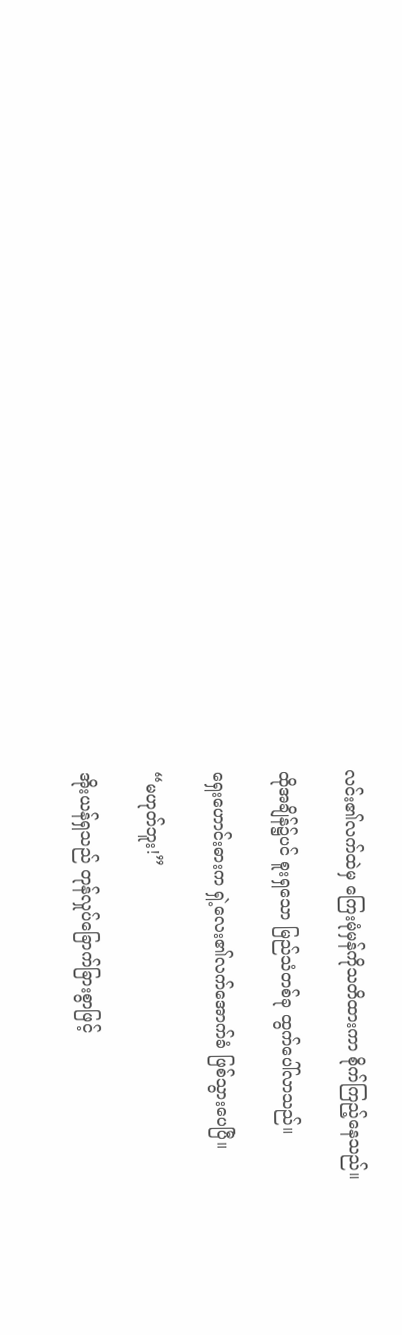လင်း၏လက်ထဲမှ ကြေးမုံမှန်ကိုသတိထားကာ စိုက်ကြည့်နေသည်။

ထိုအချိန်၌ပင် စူးရှသော မြည်သံတစ်ခု ထွက်ပေါ်လာသည်။

ရှေးဟောင်းဓားက ရှဲ့လေး၏လက်အောက်ခံ ဖြစ်သွားပေပြီ။

“မဟုတ်ဘူး!”

အိုးယန်ရှသည် တုန်လှုပ်ခြောက်ခြားစွာဖြင့်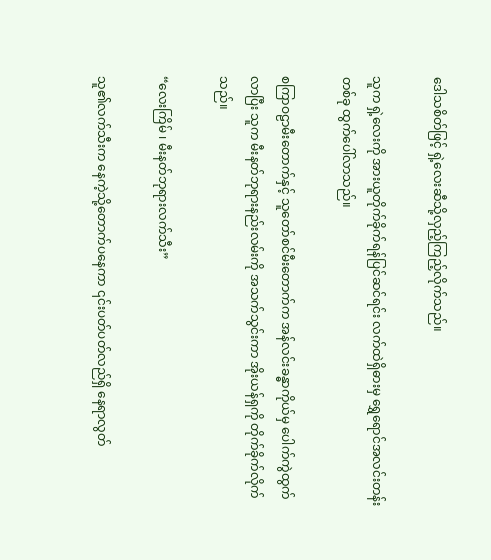ဒေါသစိတ်ဖြင့် ရှဲ့လေးဆီသို့လှည့်ကြည့်လိုက်သည်။

သူက ရှဲ့လေးကို အားယူတိုက်ခိုက်ရန်ပြင်ဆင်ရင်း လက်ထဲရှိဓားမှ ရွှေရောင်အလင်းတန်းတစ်ခု ထွက်ပေါ်လာသည်။

စကြာဝဠာမီးတောက်နှင့် သူတော်စင်မီးတောက်က အန်လင်းခန္ဓာကိုယ်မှ ပေါက်ကွဲထွက်လာပြီး သူက မီးနတ်ဘုရားနည်းလမ်းကို အသက်သွင်းကာ အိုးယန်ရှကို တိုက်ခိုက်လိုက်သည်။

“လေးကြိမ် ၊ မီးနတ်ဘုရားလက်သီး”

သူ၏လက်သီးက နေကဲ့သို့တောက်ပနေကာ ၎င်းပတ်ပတ်လည်ရှိ နေရာလွတ်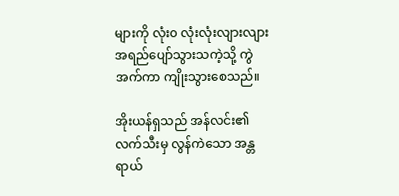များကို လုံး၀ လုံးလုံးလျားလျား အရည်ပျော်သွားသကဲ့သို့ ကွဲအက်ကာ ကျိုးသွားစေသည်။

အိုးယန်ရှသည် အန်လင်း၏ လက်သီးမှ လွန်ကဲသော အန္တရာယ်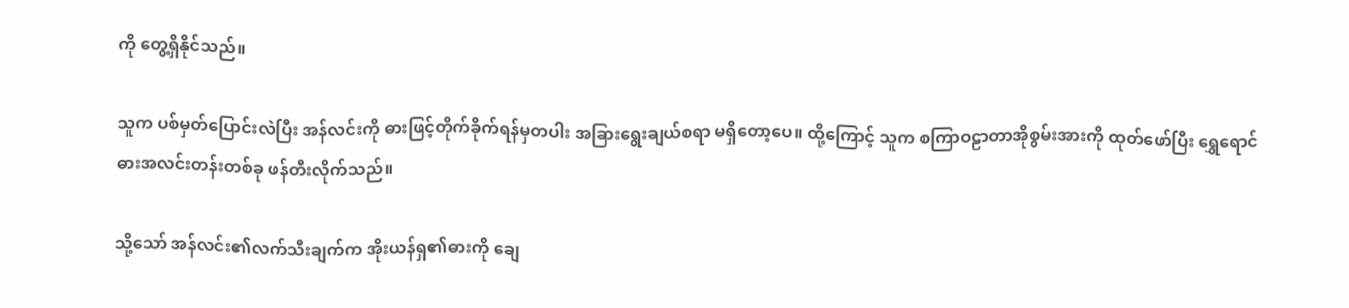ကို တွေ့ရှိနိုင်သည်။

သူက ပစ်မှတ်ပြောင်းလဲပြီး အန်လင်းကို ဓားဖြင့်တိုက်ခိုက်ရန်မှတပါး အခြားရွေးချယ်စရာ မရှိတော့ပေ။ ထို့ကြောင့် သူက စကြာဝဠာတာအိုစွမ်းအားကို ထုတ်ဖော်ပြီး ရွှေရောင်ဓားအလင်းတန်းတစ်ခု ဖန်တီးလိုက်သည်။

သို့သော် အန်လင်း၏လက်သီးချက်က အိုးယန်ရှ၏ဓားကို ချေ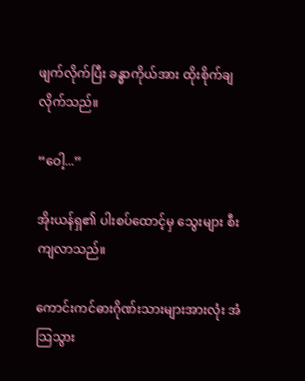ဖျက်လိုက်ပြီး ခန္ဓာကိုယ်အား ထိုးစိုက်ချလိုက်သည်။

“ဝေါ့...”

အိုးယန်ရှ၏ ပါးစပ်ထောင့်မှ သွေးများ စီးကျလာသည်။

ကောင်းကင်ဓားဂိုဏ်းသားများအားလုံး အံသြသွား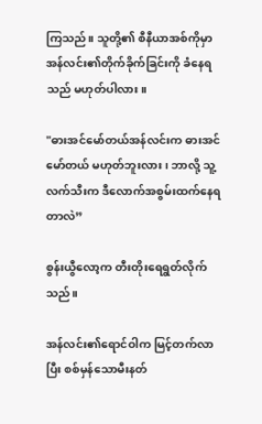ကြသည်။ သူတို့၏ စီနီယာအစ်ကိုမှာ အန်လင်း၏တိုက်ခိုက်ခြင်းကို ခံနေရသည် မဟုတ်ပါလား။

"ဓားအင်မော်တယ်အန်လင်းက ဓားအင်မော်တယ် မဟုတ်ဘူးလား ၊ ဘာလို့ သူ့လက်သီးက ဒီလောက်အစွမ်းထက်နေရတာလဲ”

စွန်းယွီလော့က တီးတိုးရေရွတ်လိုက်သည်။

အန်လင်း၏ရောင်ဝါက မြင့်တက်လာပြီး စစ်မှန်သောမီးနတ်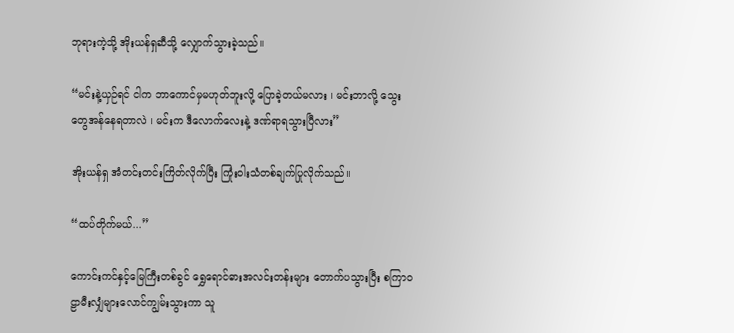ဘုရားကဲ့သို့ အိုးယန်ရှဆီသို့ လျှောက်သွားခဲ့သည်။

“မင်းနဲ့ယှဉ်ရင် ငါက ဘာကောင်မှမဟုတ်ဘူးလို့ ပြောခဲ့တယ်မလား ၊ မင်းဘာလို့ သွေးတွေအန်နေရတာလဲ ၊ မင်းက ဒီလောက်လေးနဲ့ ဒဏ်ရာရသွားပြီလား”

အိုးယန်ရှ အံတင်းတင်းကြိတ်လိုက်ပြီး ကြုံးဝါးသံတစ်ချက်ပြုလိုက်သည်။

“ထပ်တိုက်မယ်...”

ကောင်းကင်နှင့်မြေကြီးတစ်ခွင် ရွှေရောင်ဓားအလင်းတန်းများ တောက်ပသွားပြီး စကြာဝဠာမီးလျှံများလောင်ကျွမ်းသွားကာ သူ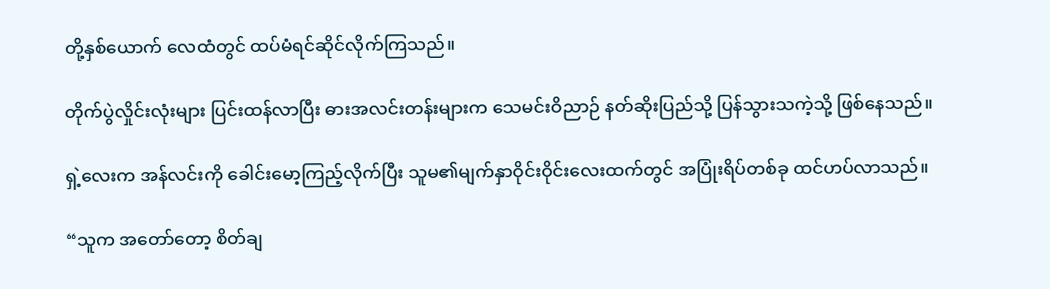တို့နှစ်ယောက် လေထံတွင် ထပ်မံရင်ဆိုင်လိုက်ကြသည်။

တိုက်ပွဲလှိုင်းလုံးများ ပြင်းထန်လာပြီး ဓားအလင်းတန်းများက သေမင်းဝိညာဉ် နတ်ဆိုးပြည်သို့ ပြန်သွားသကဲ့သို့ ဖြစ်နေသည်။

ရှဲ့လေးက အန်လင်းကို ခေါင်းမော့ကြည့်လိုက်ပြီး သူမ၏မျက်နှာဝိုင်းဝိုင်းလေးထက်တွင် အပြုံးရိပ်တစ်ခု ထင်ဟပ်လာသည်။

“သူက အတော်တော့ စိတ်ချ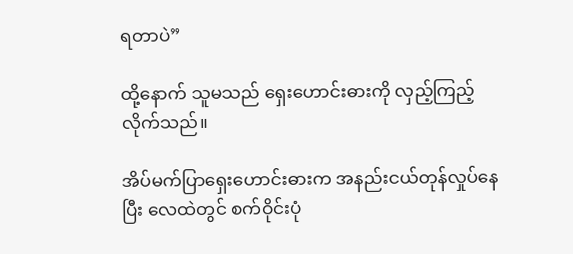ရတာပဲ”

ထို့နောက် သူမသည် ရှေးဟောင်းဓားကို လှည့်ကြည့်လိုက်သည်။

အိပ်မက်ပြာရှေးဟောင်းဓားက အနည်းငယ်တုန်လှုပ်နေပြီး လေထဲတွင် စက်ဝိုင်းပုံ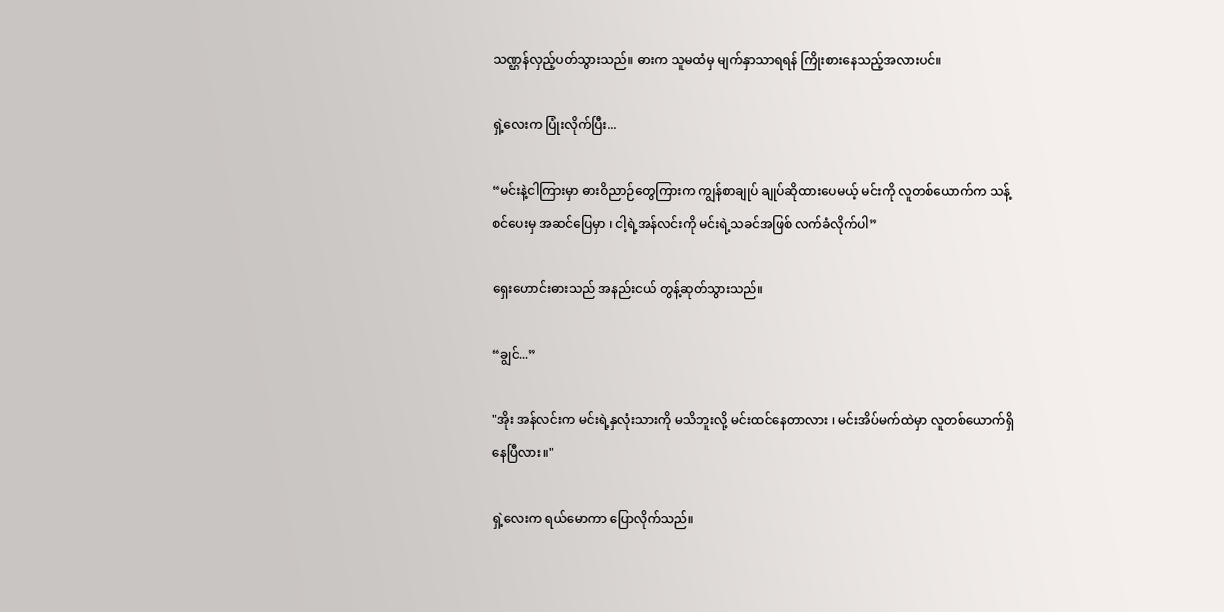သဏ္ဌန်လှည့်ပတ်သွားသည်။ ဓားက သူမထံမှ မျက်နှာသာရရန် ကြိုးစားနေသည့်အလားပင်။

ရှဲ့လေးက ပြုံးလိုက်ပြီး...

“မင်းနဲ့ငါကြားမှာ ဓားဝိညာဉ်တွေကြားက ကျွန်စာချုပ် ချုပ်ဆိုထားပေမယ့် မင်းကို လူတစ်ယောက်က သန့်စင်ပေးမှ အဆင်ပြေမှာ ၊ ငါ့ရဲ့အန်လင်းကို မင်းရဲ့သခင်အဖြစ် လက်ခံလိုက်ပါ”

ရှေးဟောင်းဓားသည် အနည်းငယ် တွန့်ဆုတ်သွားသည်။

“ချွင်...”

"အိုး အန်လင်းက မင်းရဲ့နှလုံးသားကို မသိဘူးလို့ မင်းထင်နေတာလား ၊ မင်းအိပ်မက်ထဲမှာ လူတစ်ယောက်ရှိနေပြီလား။"

ရှဲ့လေးက ရယ်မောကာ ပြောလိုက်သည်။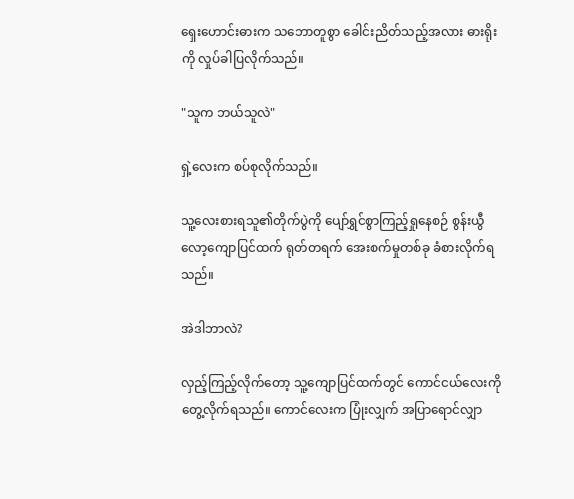ရှေးဟောင်းဓားက သဘောတူစွာ ခေါင်းညိတ်သည့်အလား ဓားရိုးကို လှုပ်ခါပြလိုက်သည်။

"သူက ဘယ်သူလဲ"

ရှဲ့လေးက စပ်စုလိုက်သည်။

သူ့လေးစားရသူ၏တိုက်ပွဲကို ပျော်ရွှင်စွာကြည့်ရှုနေစဉ် စွန်းယွီလော့ကျောပြင်ထက် ရုတ်တရက် အေးစက်မှုတစ်ခု ခံစားလိုက်ရသည်။

အဲဒါဘာလဲ?

လှည့်ကြည့်လိုက်တော့ သူ့ကျောပြင်ထက်တွင် ကောင်ငယ်လေးကိုတွေ့လိုက်ရသည်။ ကောင်လေးက ပြုံးလျှက် အပြာရောင်လျှာ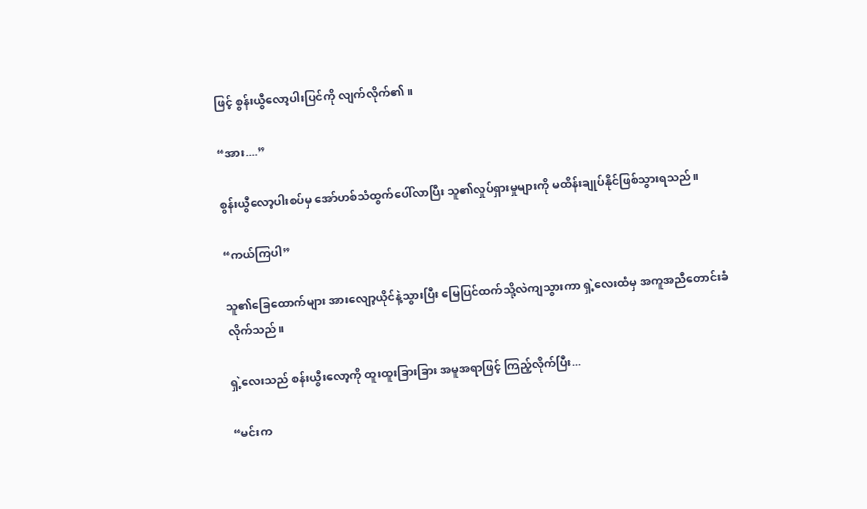ဖြင့် စွန်းယွီလော့ပါးပြင်ကို လျက်လိုက်၏။

“အား....”

စွန်းယွီလော့ပါးစပ်မှ အော်ဟစ်သံထွက်ပေါ်လာပြီး သူ၏လှုပ်ရှားမှုများကို မထိန်းချုပ်နိုင်ဖြစ်သွားရသည်။

“ကယ်ကြပါ”

သူ၏ခြေထောက်များ အားလျော့ယိုင်နဲ့သွားပြီး မြေပြင်ထက်သို့လဲကျသွားကာ ရှဲ့လေးထံမှ အကူအညီတောင်းခံလိုက်သည်။

ရှဲ့လေးသည် စန်းယွီးလော့ကို ထူးထူးခြားခြား အမူအရာဖြင့် ကြည့်လိုက်ပြီး...

“မင်းက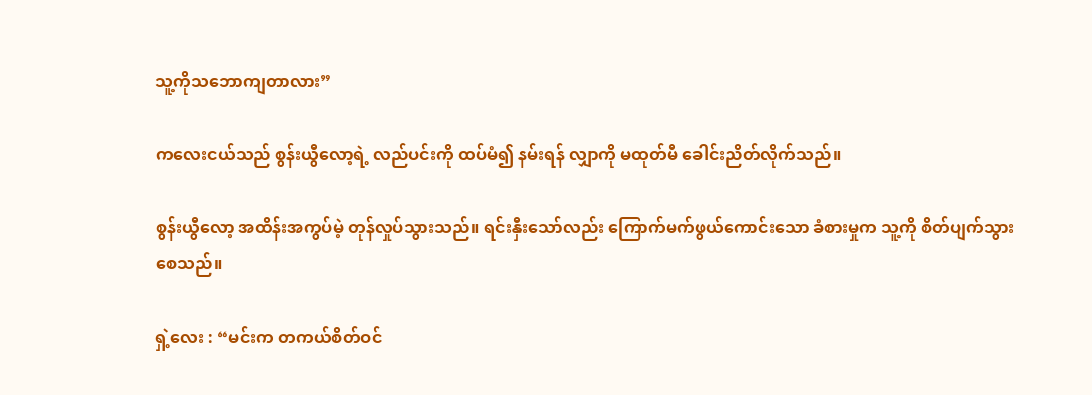သူ့ကိုသဘောကျတာလား”

ကလေးငယ်သည် စွန်းယွီလော့ရဲ့ လည်ပင်းကို ထပ်မံ၍ နမ်းရန် လျှာကို မထုတ်မီ ခေါင်းညိတ်လိုက်သည်။

စွန်းယွီလော့ အထိန်းအကွပ်မဲ့ တုန်လှုပ်သွားသည်။ ရင်းနှီးသော်လည်း ကြောက်မက်ဖွယ်ကောင်းသော ခံစားမှုက သူ့ကို စိတ်ပျက်သွားစေသည်။

ရှဲ့လေး : “မင်းက တကယ်စိတ်ဝင်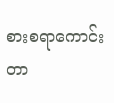စားစရာကောင်းတာ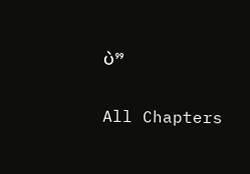ပဲ”

All Chapters